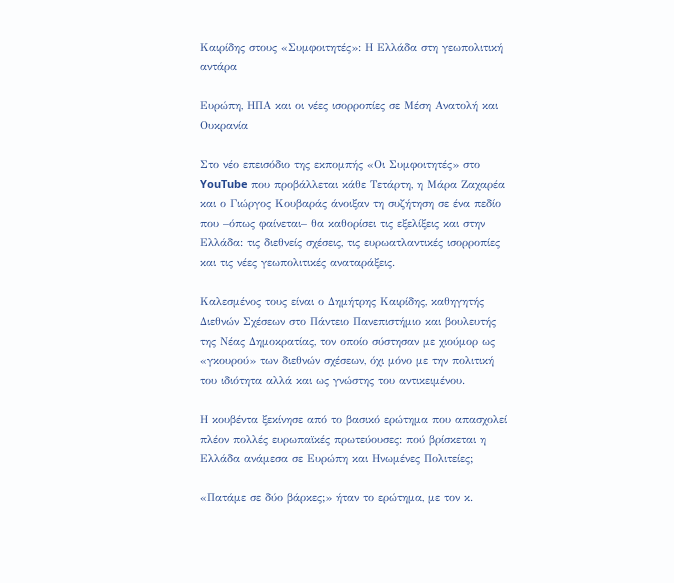Καιρίδης στους «Συμφοιτητές»: Η Ελλάδα στη γεωπολιτική αντάρα

Ευρώπη, ΗΠΑ και οι νέες ισορροπίες σε Μέση Ανατολή και Ουκρανία

Στο νέο επεισόδιο της εκπομπής «Οι Συμφοιτητές» στο YouTube που προβάλλεται κάθε Τετάρτη, η Μάρα Ζαχαρέα και ο Γιώργος Κουβαράς άνοιξαν τη συζήτηση σε ένα πεδίο που –όπως φαίνεται– θα καθορίσει τις εξελίξεις και στην Ελλάδα: τις διεθνείς σχέσεις, τις ευρωατλαντικές ισορροπίες και τις νέες γεωπολιτικές αναταράξεις.

Καλεσμένος τους είναι ο Δημήτρης Καιρίδης, καθηγητής Διεθνών Σχέσεων στο Πάντειο Πανεπιστήμιο και βουλευτής της Νέας Δημοκρατίας, τον οποίο σύστησαν με χιούμορ ως «γκουρού» των διεθνών σχέσεων, όχι μόνο με την πολιτική του ιδιότητα αλλά και ως γνώστης του αντικειμένου.

Η κουβέντα ξεκίνησε από το βασικό ερώτημα που απασχολεί πλέον πολλές ευρωπαϊκές πρωτεύουσες: πού βρίσκεται η Ελλάδα ανάμεσα σε Ευρώπη και Ηνωμένες Πολιτείες;

«Πατάμε σε δύο βάρκες;» ήταν το ερώτημα, με τον κ.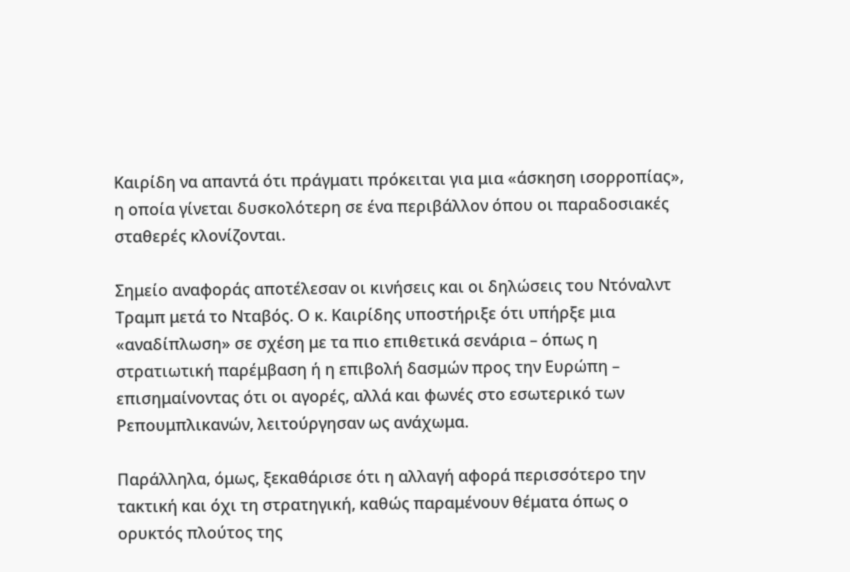Καιρίδη να απαντά ότι πράγματι πρόκειται για μια «άσκηση ισορροπίας», η οποία γίνεται δυσκολότερη σε ένα περιβάλλον όπου οι παραδοσιακές σταθερές κλονίζονται.

Σημείο αναφοράς αποτέλεσαν οι κινήσεις και οι δηλώσεις του Ντόναλντ Τραμπ μετά το Νταβός. Ο κ. Καιρίδης υποστήριξε ότι υπήρξε μια «αναδίπλωση» σε σχέση με τα πιο επιθετικά σενάρια – όπως η στρατιωτική παρέμβαση ή η επιβολή δασμών προς την Ευρώπη – επισημαίνοντας ότι οι αγορές, αλλά και φωνές στο εσωτερικό των Ρεπουμπλικανών, λειτούργησαν ως ανάχωμα.

Παράλληλα, όμως, ξεκαθάρισε ότι η αλλαγή αφορά περισσότερο την τακτική και όχι τη στρατηγική, καθώς παραμένουν θέματα όπως ο ορυκτός πλούτος της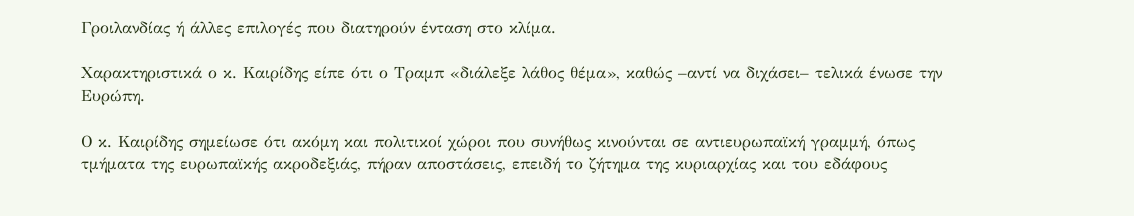Γροιλανδίας ή άλλες επιλογές που διατηρούν ένταση στο κλίμα.

Χαρακτηριστικά ο κ. Καιρίδης είπε ότι ο Τραμπ «διάλεξε λάθος θέμα», καθώς –αντί να διχάσει– τελικά ένωσε την Ευρώπη.

Ο κ. Καιρίδης σημείωσε ότι ακόμη και πολιτικοί χώροι που συνήθως κινούνται σε αντιευρωπαϊκή γραμμή, όπως τμήματα της ευρωπαϊκής ακροδεξιάς, πήραν αποστάσεις, επειδή το ζήτημα της κυριαρχίας και του εδάφους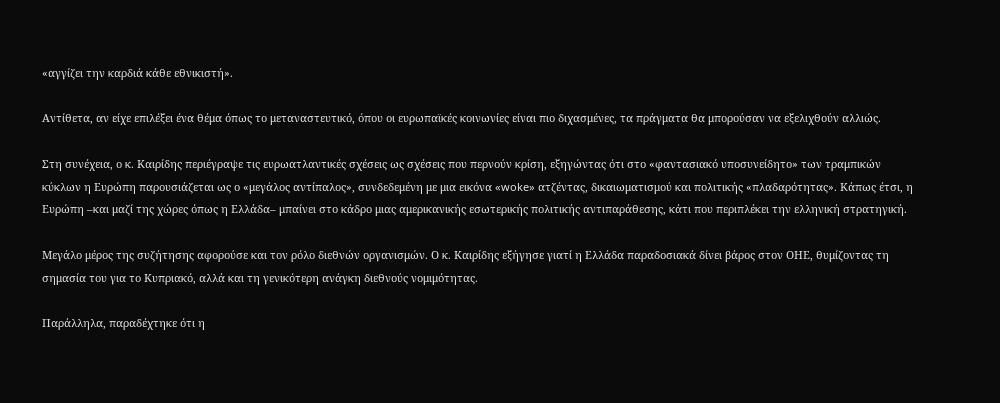«αγγίζει την καρδιά κάθε εθνικιστή».

Αντίθετα, αν είχε επιλέξει ένα θέμα όπως το μεταναστευτικό, όπου οι ευρωπαϊκές κοινωνίες είναι πιο διχασμένες, τα πράγματα θα μπορούσαν να εξελιχθούν αλλιώς.

Στη συνέχεια, ο κ. Καιρίδης περιέγραψε τις ευρωατλαντικές σχέσεις ως σχέσεις που περνούν κρίση, εξηγώντας ότι στο «φαντασιακό υποσυνείδητο» των τραμπικών κύκλων η Ευρώπη παρουσιάζεται ως ο «μεγάλος αντίπαλος», συνδεδεμένη με μια εικόνα «woke» ατζέντας, δικαιωματισμού και πολιτικής «πλαδαρότητας». Κάπως έτσι, η Ευρώπη –και μαζί της χώρες όπως η Ελλάδα– μπαίνει στο κάδρο μιας αμερικανικής εσωτερικής πολιτικής αντιπαράθεσης, κάτι που περιπλέκει την ελληνική στρατηγική.

Μεγάλο μέρος της συζήτησης αφορούσε και τον ρόλο διεθνών οργανισμών. Ο κ. Καιρίδης εξήγησε γιατί η Ελλάδα παραδοσιακά δίνει βάρος στον ΟΗΕ, θυμίζοντας τη σημασία του για το Κυπριακό, αλλά και τη γενικότερη ανάγκη διεθνούς νομιμότητας.

Παράλληλα, παραδέχτηκε ότι η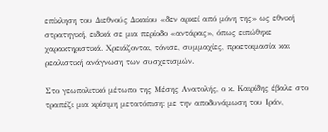επίκληση του Διεθνούς Δικαίου «δεν αρκεί από μόνη της» ως εθνική στρατηγική, ειδικά σε μια περίοδο «αντάρας», όπως ειπώθηκε χαρακτηριστικά. Χρειάζονται, τόνισε, συμμαχίες, προετοιμασία και ρεαλιστική ανάγνωση των συσχετισμών.

Στο γεωπολιτικό μέτωπο της Μέσης Ανατολής, ο κ. Καιρίδης έβαλε στο τραπέζι μια κρίσιμη μετατόπιση: με την αποδυνάμωση του Ιράν,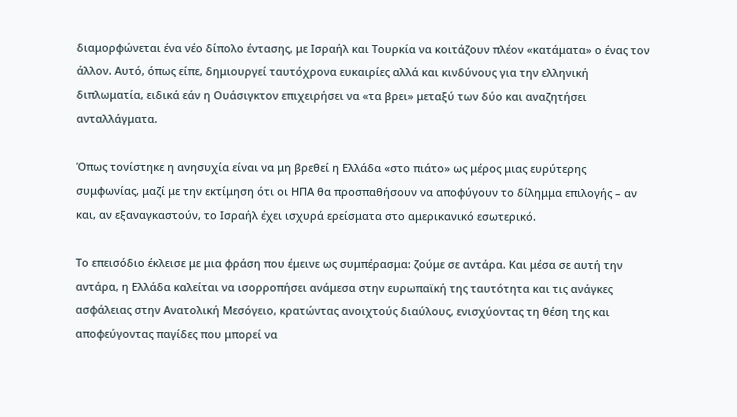διαμορφώνεται ένα νέο δίπολο έντασης, με Ισραήλ και Τουρκία να κοιτάζουν πλέον «κατάματα» ο ένας τον άλλον. Αυτό, όπως είπε, δημιουργεί ταυτόχρονα ευκαιρίες αλλά και κινδύνους για την ελληνική διπλωματία, ειδικά εάν η Ουάσιγκτον επιχειρήσει να «τα βρει» μεταξύ των δύο και αναζητήσει ανταλλάγματα.

Όπως τονίστηκε η ανησυχία είναι να μη βρεθεί η Ελλάδα «στο πιάτο» ως μέρος μιας ευρύτερης συμφωνίας, μαζί με την εκτίμηση ότι οι ΗΠΑ θα προσπαθήσουν να αποφύγουν το δίλημμα επιλογής – αν και, αν εξαναγκαστούν, το Ισραήλ έχει ισχυρά ερείσματα στο αμερικανικό εσωτερικό.

Το επεισόδιο έκλεισε με μια φράση που έμεινε ως συμπέρασμα: ζούμε σε αντάρα. Και μέσα σε αυτή την αντάρα, η Ελλάδα καλείται να ισορροπήσει ανάμεσα στην ευρωπαϊκή της ταυτότητα και τις ανάγκες ασφάλειας στην Ανατολική Μεσόγειο, κρατώντας ανοιχτούς διαύλους, ενισχύοντας τη θέση της και αποφεύγοντας παγίδες που μπορεί να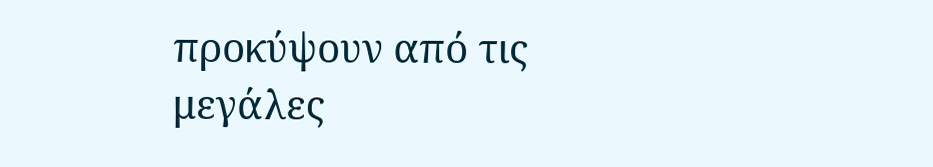προκύψουν από τις μεγάλες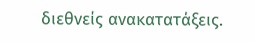διεθνείς ανακατατάξεις.